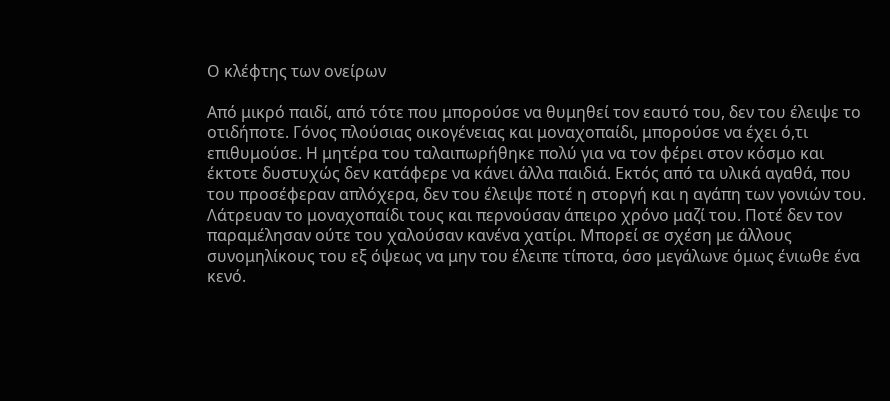Ο κλέφτης των ονείρων

Από μικρό παιδί, από τότε που μπορούσε να θυμηθεί τον εαυτό του, δεν του έλειψε το οτιδήποτε. Γόνος πλούσιας οικογένειας και μοναχοπαίδι, μπορούσε να έχει ό,τι επιθυμούσε. Η μητέρα του ταλαιπωρήθηκε πολύ για να τον φέρει στον κόσμο και έκτοτε δυστυχώς δεν κατάφερε να κάνει άλλα παιδιά. Εκτός από τα υλικά αγαθά, που του προσέφεραν απλόχερα, δεν του έλειψε ποτέ η στοργή και η αγάπη των γονιών του. Λάτρευαν το μοναχοπαίδι τους και περνούσαν άπειρο χρόνο μαζί του. Ποτέ δεν τον παραμέλησαν ούτε του χαλούσαν κανένα χατίρι. Μπορεί σε σχέση με άλλους συνομηλίκους του εξ όψεως να μην του έλειπε τίποτα, όσο μεγάλωνε όμως ένιωθε ένα κενό.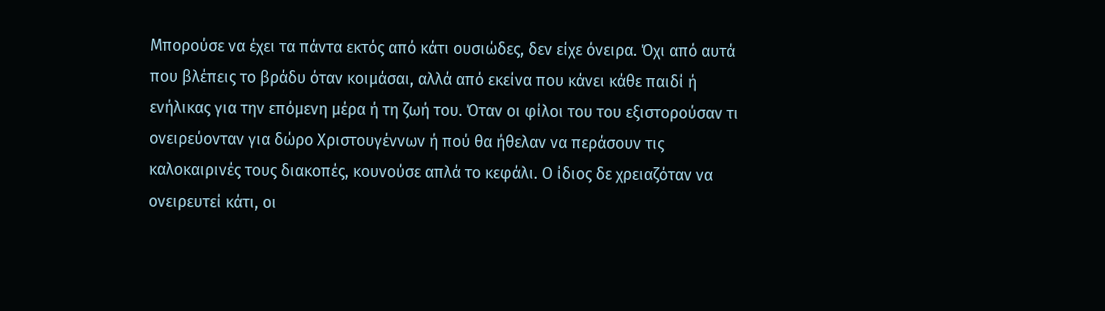Μπορούσε να έχει τα πάντα εκτός από κάτι ουσιώδες, δεν είχε όνειρα. Όχι από αυτά που βλέπεις το βράδυ όταν κοιμάσαι, αλλά από εκείνα που κάνει κάθε παιδί ή ενήλικας για την επόμενη μέρα ή τη ζωή του. Όταν οι φίλοι του του εξιστορούσαν τι ονειρεύονταν για δώρο Χριστουγέννων ή πού θα ήθελαν να περάσουν τις καλοκαιρινές τους διακοπές, κουνούσε απλά το κεφάλι. Ο ίδιος δε χρειαζόταν να ονειρευτεί κάτι, οι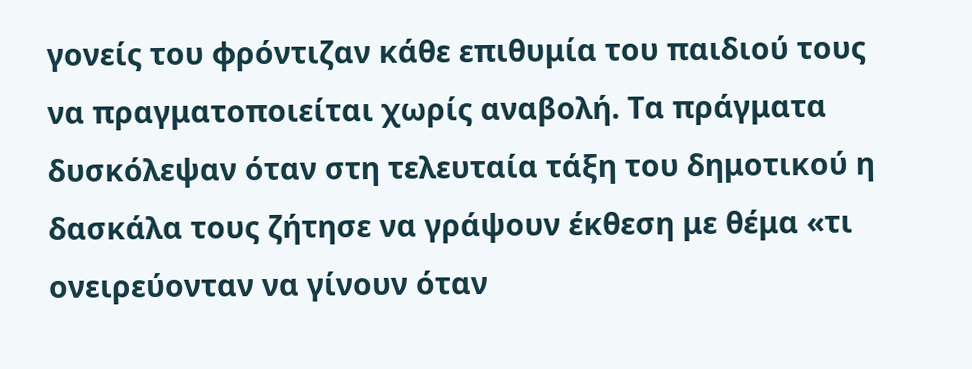γονείς του φρόντιζαν κάθε επιθυμία του παιδιού τους να πραγματοποιείται χωρίς αναβολή. Τα πράγματα δυσκόλεψαν όταν στη τελευταία τάξη του δημοτικού η δασκάλα τους ζήτησε να γράψουν έκθεση με θέμα «τι ονειρεύονταν να γίνουν όταν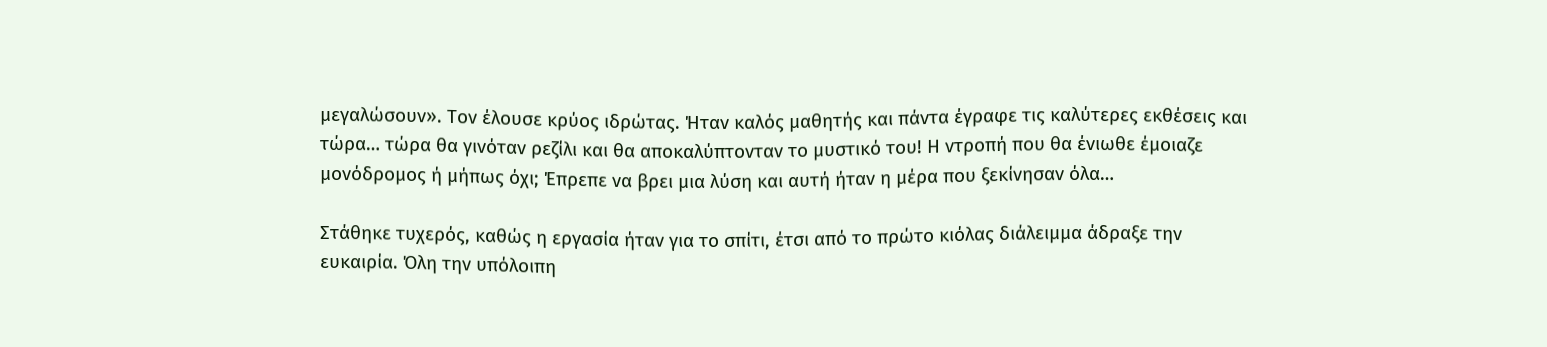μεγαλώσουν». Τον έλουσε κρύος ιδρώτας. Ήταν καλός μαθητής και πάντα έγραφε τις καλύτερες εκθέσεις και τώρα… τώρα θα γινόταν ρεζίλι και θα αποκαλύπτονταν το μυστικό του! Η ντροπή που θα ένιωθε έμοιαζε μονόδρομος ή μήπως όχι; Έπρεπε να βρει μια λύση και αυτή ήταν η μέρα που ξεκίνησαν όλα…

Στάθηκε τυχερός, καθώς η εργασία ήταν για το σπίτι, έτσι από το πρώτο κιόλας διάλειμμα άδραξε την ευκαιρία. Όλη την υπόλοιπη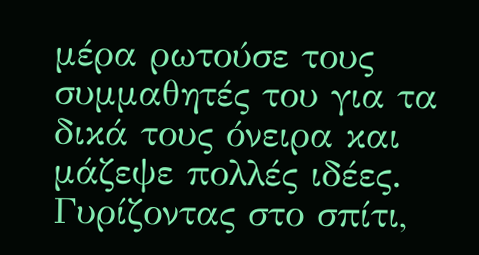μέρα ρωτούσε τους συμμαθητές του για τα δικά τους όνειρα και μάζεψε πολλές ιδέες. Γυρίζοντας στο σπίτι,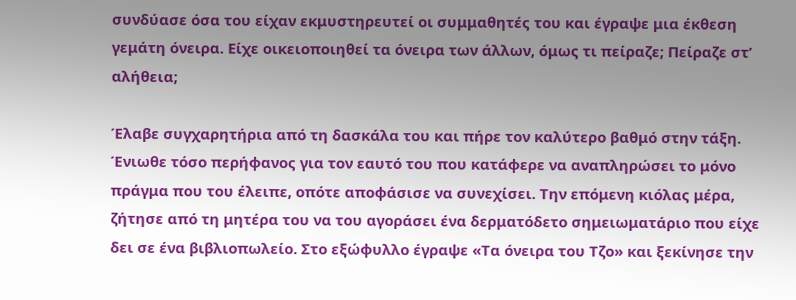συνδύασε όσα του είχαν εκμυστηρευτεί οι συμμαθητές του και έγραψε μια έκθεση γεμάτη όνειρα. Είχε οικειοποιηθεί τα όνειρα των άλλων, όμως τι πείραζε; Πείραζε στ’ αλήθεια;

Έλαβε συγχαρητήρια από τη δασκάλα του και πήρε τον καλύτερο βαθμό στην τάξη. Ένιωθε τόσο περήφανος για τον εαυτό του που κατάφερε να αναπληρώσει το μόνο πράγμα που του έλειπε, οπότε αποφάσισε να συνεχίσει. Την επόμενη κιόλας μέρα, ζήτησε από τη μητέρα του να του αγοράσει ένα δερματόδετο σημειωματάριο που είχε δει σε ένα βιβλιοπωλείο. Στο εξώφυλλο έγραψε «Τα όνειρα του Τζο» και ξεκίνησε την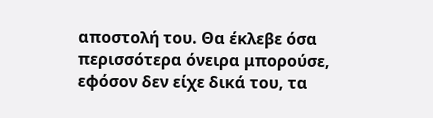αποστολή του. Θα έκλεβε όσα περισσότερα όνειρα μπορούσε, εφόσον δεν είχε δικά του, τα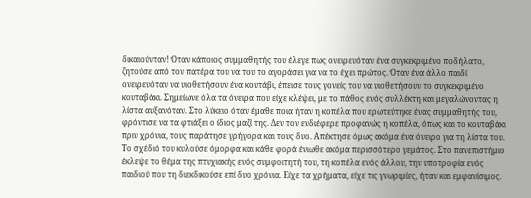δικαιούνταν! Όταν κάποιος συμμαθητής του έλεγε πως ονειρευόταν ένα συγκεκριμένο ποδήλατο, ζητούσε από τον πατέρα του να του το αγοράσει για να το έχει πρώτος. Όταν ένα άλλο παιδί ονειρευόταν να υιοθετήσουν ένα κουτάβι, έπεισε τους γονείς του να υιοθετήσουν το συγκεκριμένο κουταβάκι. Σημείωνε όλα τα όνειρα που είχε κλέψει, με το πάθος ενός συλλέκτη και μεγαλώνοντας η λίστα αυξανόταν. Στο λύκειο όταν έμαθε ποια ήταν η κοπέλα που ερωτεύτηκε ένας συμμαθητής του, φρόντισε να τα φτιάξει ο ίδιος μαζί της. Δεν τον ενδιέφερε προφανώς η κοπέλα, όπως και το κουταβάκι πριν χρόνια, τους παράτησε γρήγορα και τους δυο. Απέκτησε όμως ακόμα ένα όνειρο για τη λίστα του. Το σχέδιό του κυλούσε όμορφα και κάθε φορά ένιωθε ακόμα περισσότερο γεμάτος. Στο πανεπιστήμιο έκλεψε το θέμα της πτυχιακής ενός συμφοιτητή του, τη κοπέλα ενός άλλου, την υποτροφία ενός παιδιού που τη διεκδικούσε επί δυο χρόνια. Είχε τα χρήματα, είχε τις γνωριμίες, ήταν και εμφανίσιμος.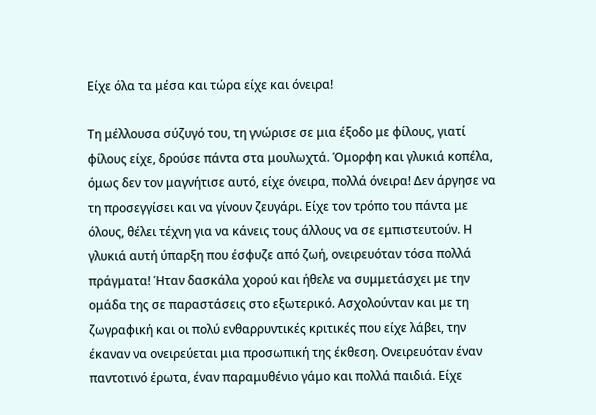Είχε όλα τα μέσα και τώρα είχε και όνειρα!

Τη μέλλουσα σύζυγό του, τη γνώρισε σε μια έξοδο με φίλους, γιατί φίλους είχε, δρούσε πάντα στα μουλωχτά. Όμορφη και γλυκιά κοπέλα, όμως δεν τον μαγνήτισε αυτό, είχε όνειρα, πολλά όνειρα! Δεν άργησε να τη προσεγγίσει και να γίνουν ζευγάρι. Είχε τον τρόπο του πάντα με όλους, θέλει τέχνη για να κάνεις τους άλλους να σε εμπιστευτούν. Η γλυκιά αυτή ύπαρξη που έσφυζε από ζωή, ονειρευόταν τόσα πολλά πράγματα! Ήταν δασκάλα χορού και ήθελε να συμμετάσχει με την ομάδα της σε παραστάσεις στο εξωτερικό. Ασχολούνταν και με τη ζωγραφική και οι πολύ ενθαρρυντικές κριτικές που είχε λάβει, την έκαναν να ονειρεύεται μια προσωπική της έκθεση. Ονειρευόταν έναν παντοτινό έρωτα, έναν παραμυθένιο γάμο και πολλά παιδιά. Είχε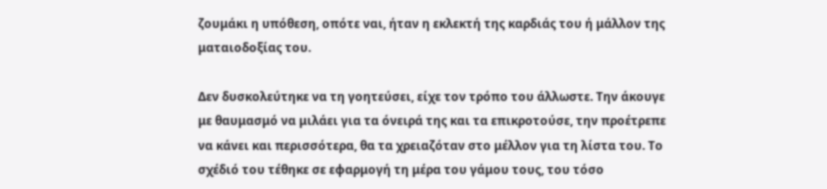ζουμάκι η υπόθεση, οπότε ναι, ήταν η εκλεκτή της καρδιάς του ή μάλλον της ματαιοδοξίας του.

Δεν δυσκολεύτηκε να τη γοητεύσει, είχε τον τρόπο του άλλωστε. Την άκουγε με θαυμασμό να μιλάει για τα όνειρά της και τα επικροτούσε, την προέτρεπε να κάνει και περισσότερα, θα τα χρειαζόταν στο μέλλον για τη λίστα του. Το σχέδιό του τέθηκε σε εφαρμογή τη μέρα του γάμου τους, του τόσο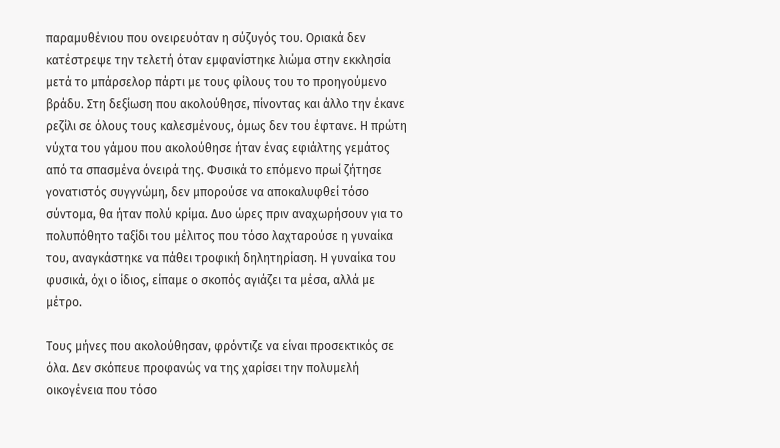παραμυθένιου που ονειρευόταν η σύζυγός του. Οριακά δεν κατέστρεψε την τελετή όταν εμφανίστηκε λιώμα στην εκκλησία μετά το μπάρσελορ πάρτι με τους φίλους του το προηγούμενο βράδυ. Στη δεξίωση που ακολούθησε, πίνοντας και άλλο την έκανε ρεζίλι σε όλους τους καλεσμένους, όμως δεν του έφτανε. Η πρώτη νύχτα του γάμου που ακολούθησε ήταν ένας εφιάλτης γεμάτος από τα σπασμένα όνειρά της. Φυσικά το επόμενο πρωί ζήτησε γονατιστός συγγνώμη, δεν μπορούσε να αποκαλυφθεί τόσο σύντομα, θα ήταν πολύ κρίμα. Δυο ώρες πριν αναχωρήσουν για το πολυπόθητο ταξίδι του μέλιτος που τόσο λαχταρούσε η γυναίκα του, αναγκάστηκε να πάθει τροφική δηλητηρίαση. Η γυναίκα του φυσικά, όχι ο ίδιος, είπαμε ο σκοπός αγιάζει τα μέσα, αλλά με μέτρο.

Τους μήνες που ακολούθησαν, φρόντιζε να είναι προσεκτικός σε όλα. Δεν σκόπευε προφανώς να της χαρίσει την πολυμελή οικογένεια που τόσο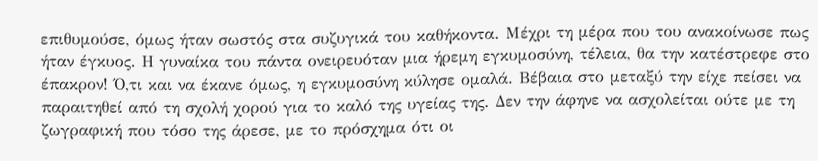επιθυμούσε, όμως ήταν σωστός στα συζυγικά του καθήκοντα. Μέχρι τη μέρα που του ανακοίνωσε πως ήταν έγκυος. Η γυναίκα του πάντα ονειρευόταν μια ήρεμη εγκυμοσύνη, τέλεια, θα την κατέστρεφε στο έπακρον! Ό,τι και να έκανε όμως, η εγκυμοσύνη κύλησε ομαλά. Βέβαια στο μεταξύ την είχε πείσει να παραιτηθεί από τη σχολή χορού για το καλό της υγείας της. Δεν την άφηνε να ασχολείται ούτε με τη ζωγραφική που τόσο της άρεσε, με το πρόσχημα ότι οι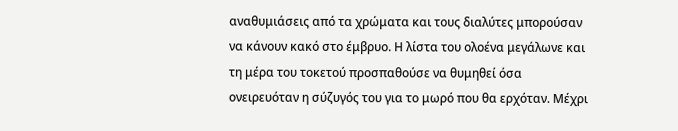αναθυμιάσεις από τα χρώματα και τους διαλύτες μπορούσαν να κάνουν κακό στο έμβρυο. Η λίστα του ολοένα μεγάλωνε και τη μέρα του τοκετού προσπαθούσε να θυμηθεί όσα ονειρευόταν η σύζυγός του για το μωρό που θα ερχόταν. Μέχρι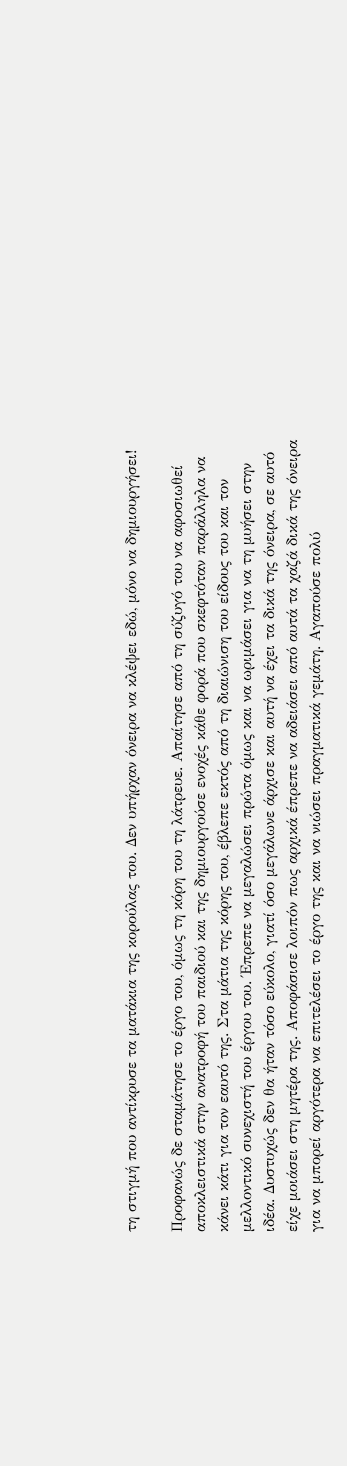τη στιγμή που αντίκρυσε τα ματάκια της κορούλας του. Δεν υπήρχαν όνειρα να κλέψει εδώ, μόνο να δημιουργήσει!

Προφανώς δε σταμάτησε το έργο του, όμως τη κόρη του τη λάτρευε. Απαίτησε από τη σύζυγό του να αφοσιωθεί αποκλειστικά στην ανατροφή του παιδιού και της δημιουργούσε ενοχές κάθε φορά που σκεφτόταν παράλληλα να κάνει κάτι για τον εαυτό της. Στα μάτια της κόρης του, έβλεπε εκτός από τη διαιώνιση του είδους του και τον μελλοντικό συνεχιστή του έργου του. Έπρεπε να μεγαλώσει πρώτα όμως και να ωριμάσει για να τη μυήσει στην ιδέα. Δυστυχώς δεν θα ήταν τόσο εύκολο, γιατί όσο μεγάλωνε άρχισε και αυτή να έχει τα δικά της όνειρα, σε αυτό είχε μοιάσει στη μητέρα της. Αποφάσισε λοιπόν πως αρχικά έπρεπε να αδειάσει από αυτά τα χαζά δικά της όνειρα για να μπορεί αργότερα να επιτελέσει το έργο της και να νιώσει πραγματικά γεμάτη. Αγαπούσε πολύ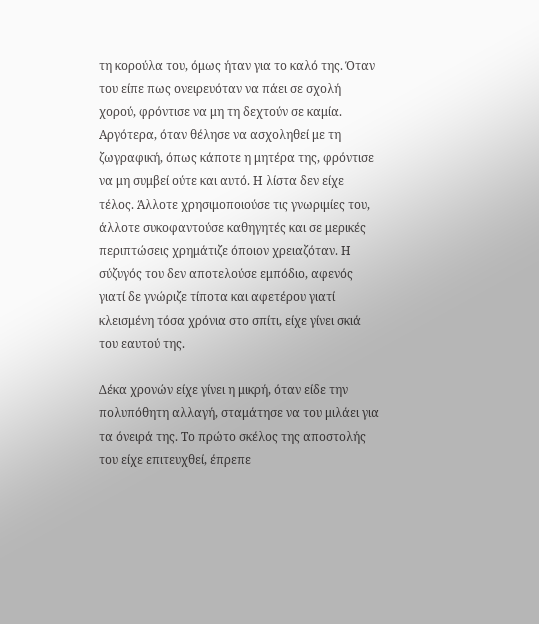τη κορούλα του, όμως ήταν για το καλό της. Όταν του είπε πως ονειρευόταν να πάει σε σχολή χορού, φρόντισε να μη τη δεχτούν σε καμία. Αργότερα, όταν θέλησε να ασχοληθεί με τη ζωγραφική, όπως κάποτε η μητέρα της, φρόντισε να μη συμβεί ούτε και αυτό. Η λίστα δεν είχε τέλος. Άλλοτε χρησιμοποιούσε τις γνωριμίες του, άλλοτε συκοφαντούσε καθηγητές και σε μερικές περιπτώσεις χρημάτιζε όποιον χρειαζόταν. Η σύζυγός του δεν αποτελούσε εμπόδιο, αφενός γιατί δε γνώριζε τίποτα και αφετέρου γιατί κλεισμένη τόσα χρόνια στο σπίτι, είχε γίνει σκιά του εαυτού της.

Δέκα χρονών είχε γίνει η μικρή, όταν είδε την πολυπόθητη αλλαγή, σταμάτησε να του μιλάει για τα όνειρά της. Το πρώτο σκέλος της αποστολής του είχε επιτευχθεί, έπρεπε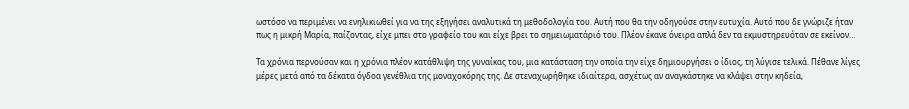ωστόσο να περιμένει να ενηλικιωθεί για να της εξηγήσει αναλυτικά τη μεθοδολογία του. Αυτή που θα την οδηγούσε στην ευτυχία. Αυτό που δε γνώριζε ήταν πως η μικρή Μαρία, παίζοντας, είχε μπει στο γραφείο του και είχε βρει το σημειωματάριό του. Πλέον έκανε όνειρα απλά δεν τα εκμυστηρευόταν σε εκείνον…

Τα χρόνια περνούσαν και η χρόνια πλέον κατάθλιψη της γυναίκας του, μια κατάσταση την οποία την είχε δημιουργήσει ο ίδιος, τη λύγισε τελικά. Πέθανε λίγες μέρες μετά από τα δέκατα όγδοα γενέθλια της μοναχοκόρης της. Δε στεναχωρήθηκε ιδιαίτερα, ασχέτως αν αναγκάστηκε να κλάψει στην κηδεία,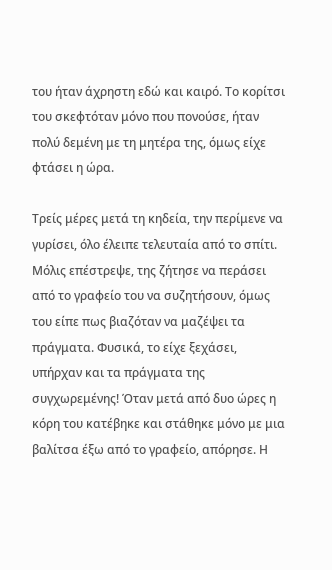του ήταν άχρηστη εδώ και καιρό. Το κορίτσι του σκεφτόταν μόνο που πονούσε, ήταν πολύ δεμένη με τη μητέρα της, όμως είχε φτάσει η ώρα.

Τρείς μέρες μετά τη κηδεία, την περίμενε να γυρίσει, όλο έλειπε τελευταία από το σπίτι. Μόλις επέστρεψε, της ζήτησε να περάσει από το γραφείο του να συζητήσουν, όμως του είπε πως βιαζόταν να μαζέψει τα πράγματα. Φυσικά, το είχε ξεχάσει, υπήρχαν και τα πράγματα της συγχωρεμένης! Όταν μετά από δυο ώρες η κόρη του κατέβηκε και στάθηκε μόνο με μια βαλίτσα έξω από το γραφείο, απόρησε. Η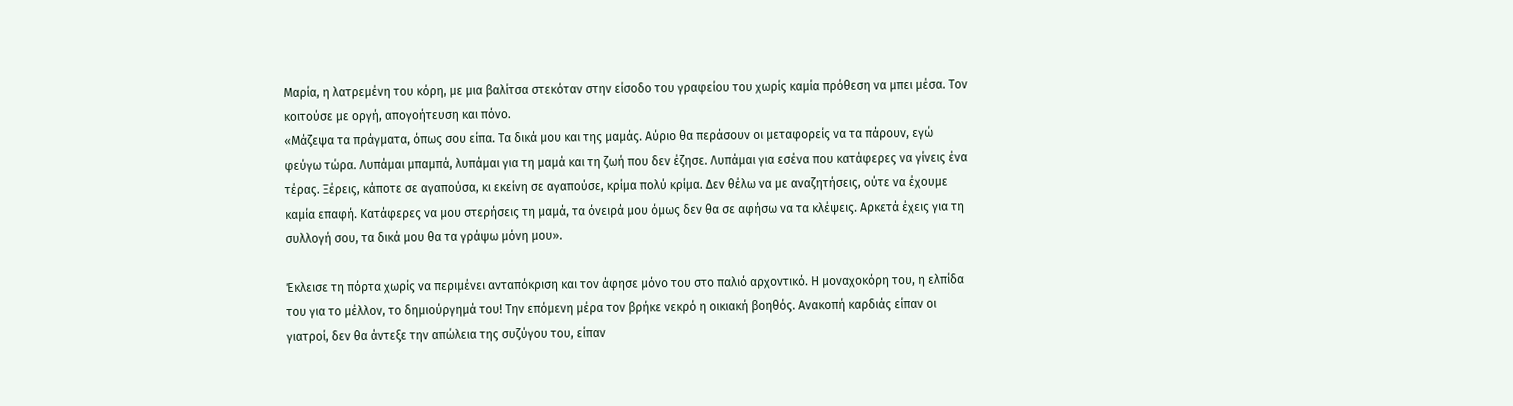Μαρία, η λατρεμένη του κόρη, με μια βαλίτσα στεκόταν στην είσοδο του γραφείου του χωρίς καμία πρόθεση να μπει μέσα. Τον κοιτούσε με οργή, απογοήτευση και πόνο.
«Μάζεψα τα πράγματα, όπως σου είπα. Τα δικά μου και της μαμάς. Αύριο θα περάσουν οι μεταφορείς να τα πάρουν, εγώ φεύγω τώρα. Λυπάμαι μπαμπά, λυπάμαι για τη μαμά και τη ζωή που δεν έζησε. Λυπάμαι για εσένα που κατάφερες να γίνεις ένα τέρας. Ξέρεις, κάποτε σε αγαπούσα, κι εκείνη σε αγαπούσε, κρίμα πολύ κρίμα. Δεν θέλω να με αναζητήσεις, ούτε να έχουμε καμία επαφή. Κατάφερες να μου στερήσεις τη μαμά, τα όνειρά μου όμως δεν θα σε αφήσω να τα κλέψεις. Αρκετά έχεις για τη συλλογή σου, τα δικά μου θα τα γράψω μόνη μου».

Έκλεισε τη πόρτα χωρίς να περιμένει ανταπόκριση και τον άφησε μόνο του στο παλιό αρχοντικό. Η μοναχοκόρη του, η ελπίδα του για το μέλλον, το δημιούργημά του! Την επόμενη μέρα τον βρήκε νεκρό η οικιακή βοηθός. Ανακοπή καρδιάς είπαν οι γιατροί, δεν θα άντεξε την απώλεια της συζύγου του, είπαν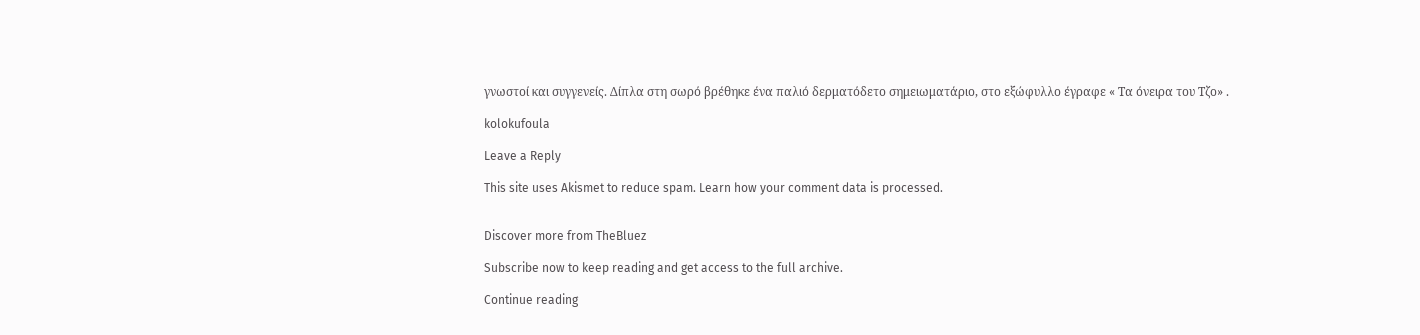γνωστοί και συγγενείς. Δίπλα στη σωρό βρέθηκε ένα παλιό δερματόδετο σημειωματάριο, στο εξώφυλλο έγραφε « Τα όνειρα του Τζο» .

kolokufoula

Leave a Reply

This site uses Akismet to reduce spam. Learn how your comment data is processed.


Discover more from TheBluez

Subscribe now to keep reading and get access to the full archive.

Continue reading